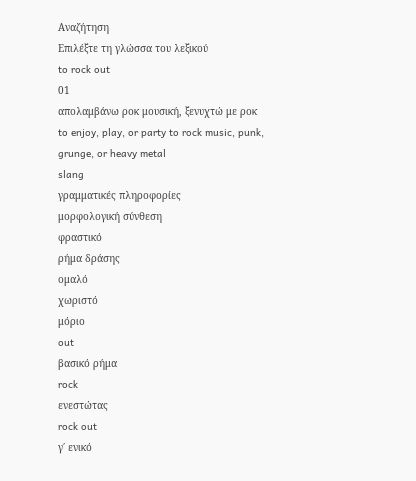Αναζήτηση
Επιλέξτε τη γλώσσα του λεξικού
to rock out
01
απολαμβάνω ροκ μουσική, ξενυχτώ με ροκ
to enjoy, play, or party to rock music, punk, grunge, or heavy metal
slang
γραμματικές πληροφορίες
μορφολογική σύνθεση
φραστικό
ρήμα δράσης
ομαλό
χωριστό
μόριο
out
βασικό ρήμα
rock
ενεστώτας
rock out
γ΄ ενικό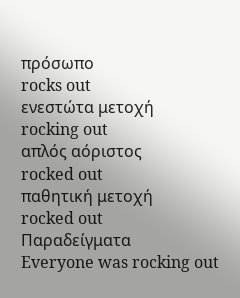πρόσωπο
rocks out
ενεστώτα μετοχή
rocking out
απλός αόριστος
rocked out
παθητική μετοχή
rocked out
Παραδείγματα
Everyone was rocking out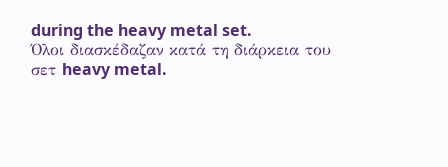during the heavy metal set.
Όλοι διασκέδαζαν κατά τη διάρκεια του σετ heavy metal.